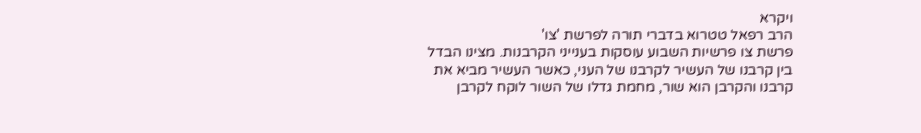ויקרא
הרב רפאל טטרוא בדברי תורה לפרשת 'צו'
פרשת צו פרשיות השבוע עוסקות בענייני הקרבנות. מצינו הבדל בין קרבנו של העשיר לקרבנו של העני, כאשר העשיר מביא את קרבנו והקרבן הוא שור, מחמת גדלו של השור לוקח לקרבן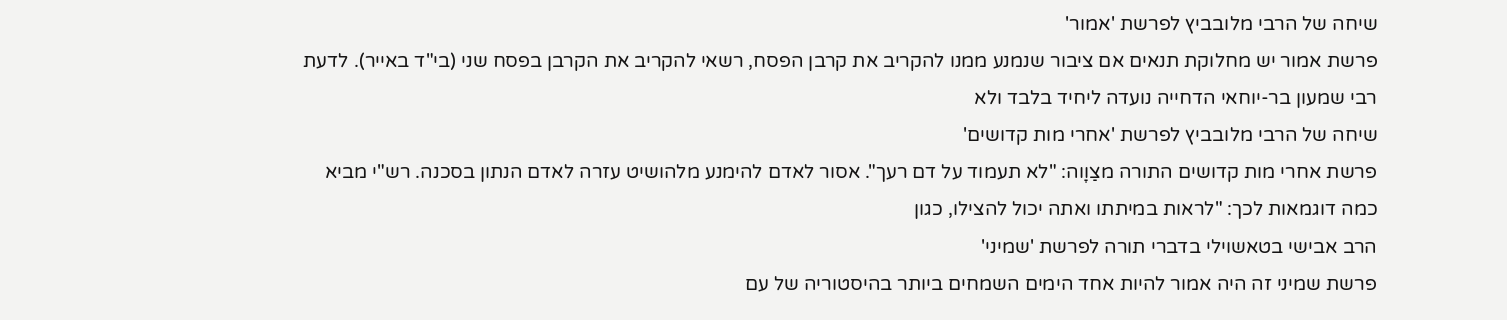שיחה של הרבי מלובביץ לפרשת 'אמור'
פרשת אמור יש מחלוקת תנאים אם ציבור שנמנע ממנו להקריב את קרבן הפסח, רשאי להקריב את הקרבן בפסח שני (בי"ד באייר). לדעת רבי שמעון בר-יוחאי הדחייה נועדה ליחיד בלבד ולא
שיחה של הרבי מלובביץ לפרשת 'אחרי מות קדושים'
פרשת אחרי מות קדושים התורה מצַוָוה: "לא תעמוד על דם רעך". אסור לאדם להימנע מלהושיט עזרה לאדם הנתון בסכנה. רש"י מביא כמה דוגמאות לכך: "לראות במיתתו ואתה יכול להצילו, כגון
הרב אבישי בטאשוילי בדברי תורה לפרשת 'שמיני'
פרשת שמיני זה היה אמור להיות אחד הימים השמחים ביותר בהיסטוריה של עם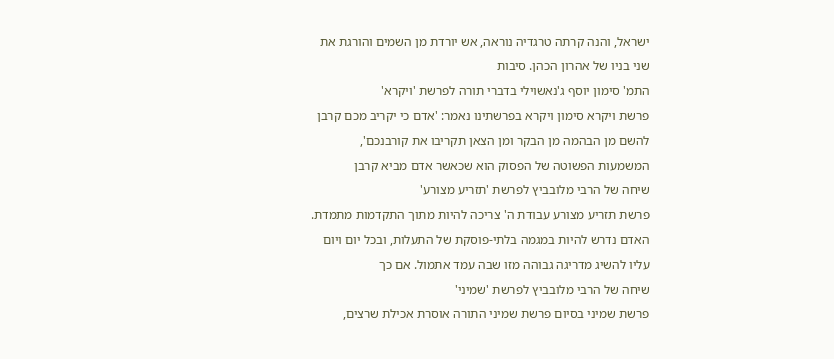ישראל, והנה קרתה טרגדיה נוראה, אש יורדת מן השמים והורגת את שני בניו של אהרון הכהן. סיבות
התמ' סימון יוסף ג'נאשוילי בדברי תורה לפרשת 'ויקרא'
פרשת ויקרא סימון ויקרא בפרשתינו נאמר: 'אדם כי יקריב מכם קרבן להשם מן הבהמה מן הבקר ומן הצאן תקריבו את קורבנכם', המשמעות הפשוטה של הפסוק הוא שכאשר אדם מביא קרבן
שיחה של הרבי מלובביץ לפרשת 'תזריע מצורע'
פרשת תזריע מצורע עבודת ה' צריכה להיות מתוך התקדמות מתמדת. האדם נדרש להיות במגמה בלתי-פוסקת של התעלות, ובכל יום ויום עליו להשיג מדריגה גבוהה מזו שבה עמד אתמול. אם כך
שיחה של הרבי מלובביץ לפרשת 'שמיני'
פרשת שמיני בסיום פרשת שמיני התורה אוסרת אכילת שרצים,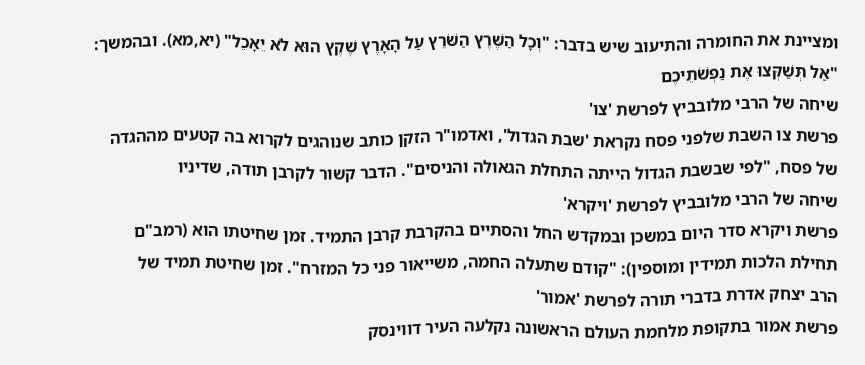ומציינת את החומרה והתיעוב שיש בדבר: "וְכָל הַשֶּׁרֶץ הַשֹּׁרֵץ עַל הָאָרֶץ שֶׁקֶץ הוּא לֹא יֵאָכֵל" (יא,מא). ובהמשך: "אַל תְּשַׁקְּצוּ אֶת נַפְשֹׁתֵיכֶם
שיחה של הרבי מלובביץ לפרשת 'צו'
פרשת צו השבת שלפני פסח נקראת 'שבת הגדול', ואדמו"ר הזקן כותב שנוהגים לקרוא בה קטעים מההגדה של פסח, "לפי שבשבת הגדול הייתה התחלת הגאולה והניסים". הדבר קשור לקרבן תודה, שדיניו
שיחה של הרבי מלובביץ לפרשת 'ויקרא'
פרשת ויקרא סדר היום במשכן ובמקדש החל והסתיים בהקרבת קרבן התמיד. זמן שחיטתו הוא (רמב"ם תחילת הלכות תמידין ומוספין): "קודם שתעלה החמה, משייאור פני כל המזרח". זמן שחיטת תמיד של
הרב יצחק אדרת בדברי תורה לפרשת 'אמור'
פרשת אמור בתקופת מלחמת העולם הראשונה נקלעה העיר דווינסק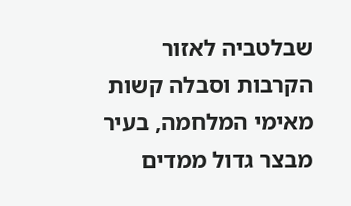שבלטביה לאזור הקרבות וסבלה קשות מאימי המלחמה, בעיר מבצר גדול ממדים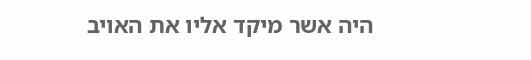היה אשר מיקד אליו את האויב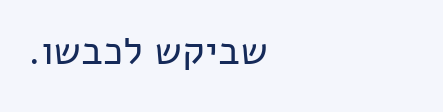שביקש לכבשו.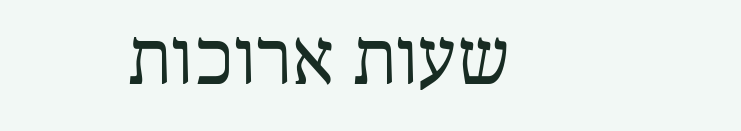שעות ארוכות